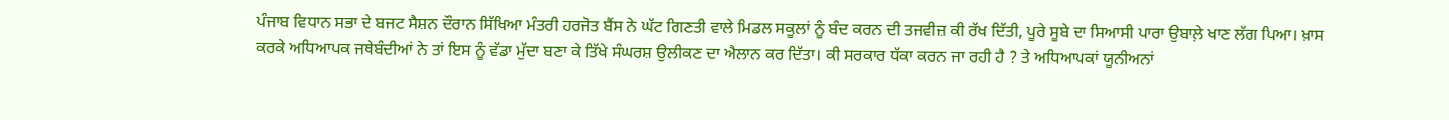ਪੰਜਾਬ ਵਿਧਾਨ ਸਭਾ ਦੇ ਬਜਟ ਸੈਸ਼ਨ ਦੌਰਾਨ ਸਿੱਖਿਆ ਮੰਤਰੀ ਹਰਜੋਤ ਬੈਂਸ ਨੇ ਘੱਟ ਗਿਣਤੀ ਵਾਲੇ ਮਿਡਲ ਸਕੂਲਾਂ ਨੂੰ ਬੰਦ ਕਰਨ ਦੀ ਤਜਵੀਜ਼ ਕੀ ਰੱਖ ਦਿੱਤੀ, ਪੂਰੇ ਸੂਬੇ ਦਾ ਸਿਆਸੀ ਪਾਰਾ ਉਬਾਲ਼ੇ ਖਾਣ ਲੱਗ ਪਿਆ। ਖ਼ਾਸ ਕਰਕੇ ਅਧਿਆਪਕ ਜਥੇਬੰਦੀਆਂ ਨੇ ਤਾਂ ਇਸ ਨੂੰ ਵੱਡਾ ਮੁੱਦਾ ਬਣਾ ਕੇ ਤਿੱਖੇ ਸੰਘਰਸ਼ ਉਲੀਕਣ ਦਾ ਐਲਾਨ ਕਰ ਦਿੱਤਾ। ਕੀ ਸਰਕਾਰ ਧੱਕਾ ਕਰਨ ਜਾ ਰਹੀ ਹੈ ? ਤੇ ਅਧਿਆਪਕਾਂ ਯੂਨੀਅਨਾਂ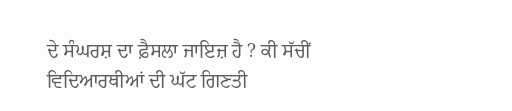ਦੇ ਸੰਘਰਸ਼ ਦਾ ਫ਼ੈਸਲਾ ਜਾਇਜ਼ ਹੈ ? ਕੀ ਸੱਚੀਂ ਵਿਦਿਆਰਥੀਆਂ ਦੀ ਘੱਟ ਗਿਣਤੀ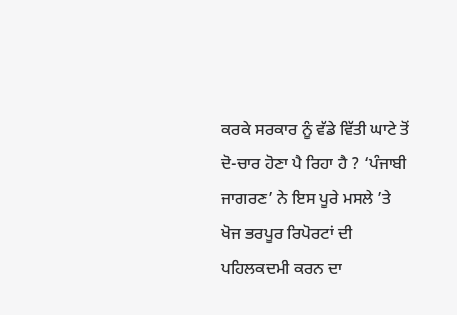ਕਰਕੇ ਸਰਕਾਰ ਨੂੰ ਵੱਡੇ ਵਿੱਤੀ ਘਾਟੇ ਤੋਂ ਦੋ-ਚਾਰ ਹੋਣਾ ਪੈ ਰਿਹਾ ਹੈ ? ‘ਪੰਜਾਬੀ ਜਾਗਰਣ’ ਨੇ ਇਸ ਪੂਰੇ ਮਸਲੇ ’ਤੇ ਖੋਜ ਭਰਪੂਰ ਰਿਪੋਰਟਾਂ ਦੀ ਪਹਿਲਕਦਮੀ ਕਰਨ ਦਾ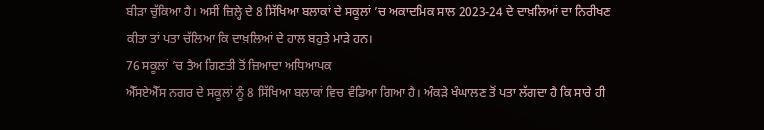ਬੀੜਾ ਚੁੱਕਿਆ ਹੈ। ਅਸੀਂ ਜ਼ਿਲ੍ਹੇ ਦੇ 8 ਸਿੱਖਿਆ ਬਲਾਕਾਂ ਦੇ ਸਕੂਲਾਂ ’ਚ ਅਕਾਦਮਿਕ ਸਾਲ 2023-24 ਦੇ ਦਾਖ਼ਲਿਆਂ ਦਾ ਨਿਰੀਖਣ ਕੀਤਾ ਤਾਂ ਪਤਾ ਚੱਲਿਆ ਕਿ ਦਾਖ਼ਲਿਆਂ ਦੇ ਹਾਲ ਬਹੁਤੇ ਮਾੜੇ ਹਨ।
76 ਸਕੂਲਾਂ ’ਚ ਤੈਅ ਗਿਣਤੀ ਤੋਂ ਜ਼ਿਆਦਾ ਅਧਿਆਪਕ
ਐੱਸਏਐੱਸ ਨਗਰ ਦੇ ਸਕੂਲਾਂ ਨੂੰ 8 ਸਿੱਖਿਆ ਬਲਾਕਾਂ ਵਿਚ ਵੰਡਿਆ ਗਿਆ ਹੈ। ਅੰਕੜੇ ਖੰਘਾਲਣ ਤੋਂ ਪਤਾ ਲੱਗਦਾ ਹੈ ਕਿ ਸਾਰੇ ਹੀ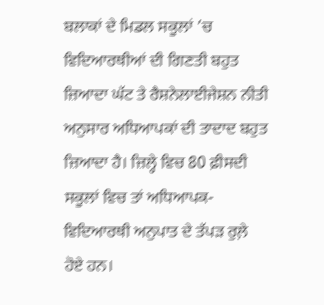ਬਲਾਕਾਂ ਦੇ ਮਿਡਲ ਸਕੂਲਾਂ ’ਚ ਵਿਦਿਆਰਥੀਆਂ ਦੀ ਗਿਣਤੀ ਬਹੁਤ ਜ਼ਿਆਦਾ ਘੱਟ ਤੇ ਰੈਸ਼ਨੇਲਾਈਜੇਸ਼ਨ ਨੀਤੀ ਅਨੁਸਾਰ ਅਧਿਆਪਕਾਂ ਦੀ ਤਾਦਾਦ ਬਹੁਤ ਜ਼ਿਆਦਾ ਹੈ। ਜ਼ਿਲ੍ਹੇ ਵਿਚ 80 ਫ਼ੀਸਦੀ ਸਕੂਲਾਂ ਵਿਚ ਤਾਂ ਅਧਿਆਪਕ-ਵਿਦਿਆਰਥੀ ਅਨੁਪਾਤ ਦੇ ਤੱਪੜ ਰੁਲ਼ੇ ਹੋਏ ਹਨ।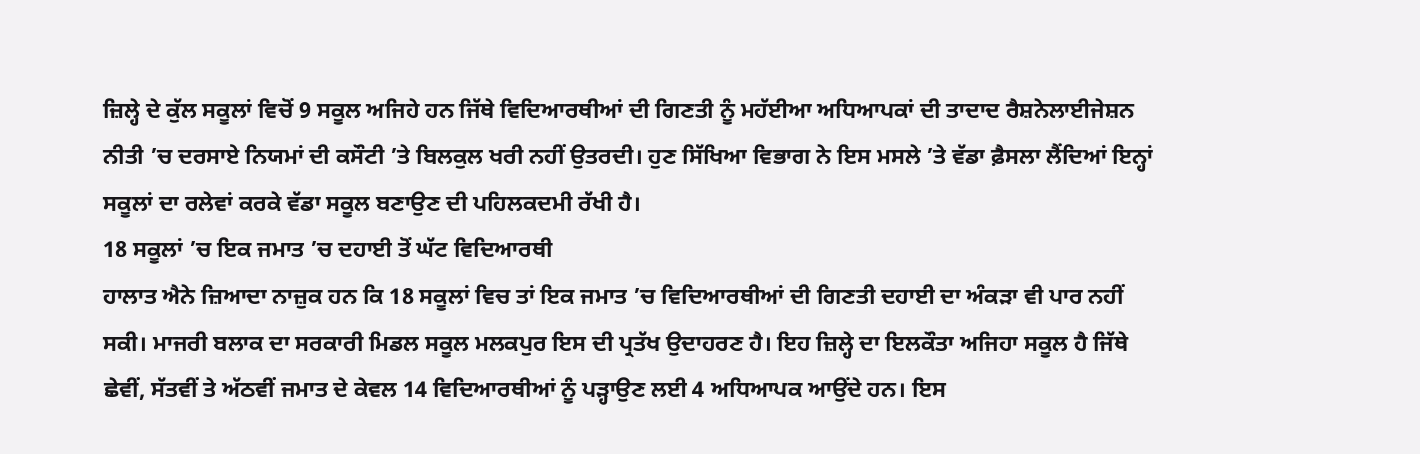ਜ਼ਿਲ੍ਹੇ ਦੇ ਕੁੱਲ ਸਕੂਲਾਂ ਵਿਚੋਂ 9 ਸਕੂਲ ਅਜਿਹੇ ਹਨ ਜਿੱਥੇ ਵਿਦਿਆਰਥੀਆਂ ਦੀ ਗਿਣਤੀ ਨੂੰ ਮਹੱਈਆ ਅਧਿਆਪਕਾਂ ਦੀ ਤਾਦਾਦ ਰੈਸ਼ਨੇਲਾਈਜੇਸ਼ਨ ਨੀਤੀ ’ਚ ਦਰਸਾਏ ਨਿਯਮਾਂ ਦੀ ਕਸੌਟੀ ’ਤੇ ਬਿਲਕੁਲ ਖਰੀ ਨਹੀਂ ਉਤਰਦੀ। ਹੁਣ ਸਿੱਖਿਆ ਵਿਭਾਗ ਨੇ ਇਸ ਮਸਲੇ ’ਤੇ ਵੱਡਾ ਫ਼ੈਸਲਾ ਲੈਂਦਿਆਂ ਇਨ੍ਹਾਂ ਸਕੂਲਾਂ ਦਾ ਰਲੇਵਾਂ ਕਰਕੇ ਵੱਡਾ ਸਕੂਲ ਬਣਾਉਣ ਦੀ ਪਹਿਲਕਦਮੀ ਰੱਖੀ ਹੈ।
18 ਸਕੂਲਾਂ ’ਚ ਇਕ ਜਮਾਤ ’ਚ ਦਹਾਈ ਤੋਂ ਘੱਟ ਵਿਦਿਆਰਥੀ
ਹਾਲਾਤ ਐਨੇ ਜ਼ਿਆਦਾ ਨਾਜ਼ੁਕ ਹਨ ਕਿ 18 ਸਕੂਲਾਂ ਵਿਚ ਤਾਂ ਇਕ ਜਮਾਤ ’ਚ ਵਿਦਿਆਰਥੀਆਂ ਦੀ ਗਿਣਤੀ ਦਹਾਈ ਦਾ ਅੰਕੜਾ ਵੀ ਪਾਰ ਨਹੀਂ ਸਕੀ। ਮਾਜਰੀ ਬਲਾਕ ਦਾ ਸਰਕਾਰੀ ਮਿਡਲ ਸਕੂਲ ਮਲਕਪੁਰ ਇਸ ਦੀ ਪ੍ਰਤੱਖ ਉਦਾਹਰਣ ਹੈ। ਇਹ ਜ਼ਿਲ੍ਹੇ ਦਾ ਇਲਕੌਤਾ ਅਜਿਹਾ ਸਕੂਲ ਹੈ ਜਿੱਥੇ ਛੇਵੀਂ, ਸੱਤਵੀਂ ਤੇ ਅੱਠਵੀਂ ਜਮਾਤ ਦੇ ਕੇਵਲ 14 ਵਿਦਿਆਰਥੀਆਂ ਨੂੰ ਪੜ੍ਹਾਉਣ ਲਈ 4 ਅਧਿਆਪਕ ਆਉਂਦੇ ਹਨ। ਇਸ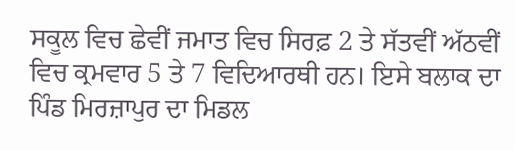ਸਕੂਲ ਵਿਚ ਛੇਵੀਂ ਜਮਾਤ ਵਿਚ ਸਿਰਫ਼ 2 ਤੇ ਸੱਤਵੀਂ ਅੱਠਵੀਂ ਵਿਚ ਕ੍ਰਮਵਾਰ 5 ਤੇ 7 ਵਿਦਿਆਰਥੀ ਹਨ। ਇਸੇ ਬਲਾਕ ਦਾ ਪਿੰਡ ਮਿਰਜ਼ਾਪੁਰ ਦਾ ਮਿਡਲ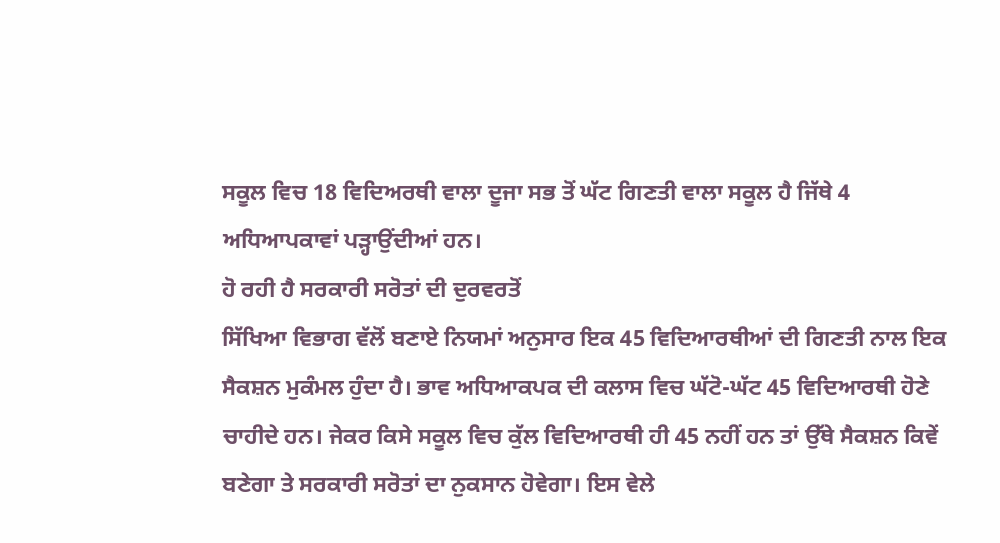ਸਕੂਲ ਵਿਚ 18 ਵਿਦਿਅਰਥੀ ਵਾਲਾ ਦੂਜਾ ਸਭ ਤੋਂ ਘੱਟ ਗਿਣਤੀ ਵਾਲਾ ਸਕੂਲ ਹੈ ਜਿੱਥੇ 4 ਅਧਿਆਪਕਾਵਾਂ ਪੜ੍ਹਾਉਂਦੀਆਂ ਹਨ।
ਹੋ ਰਹੀ ਹੈ ਸਰਕਾਰੀ ਸਰੋਤਾਂ ਦੀ ਦੁਰਵਰਤੋਂ
ਸਿੱਖਿਆ ਵਿਭਾਗ ਵੱਲੋਂ ਬਣਾਏ ਨਿਯਮਾਂ ਅਨੁਸਾਰ ਇਕ 45 ਵਿਦਿਆਰਥੀਆਂ ਦੀ ਗਿਣਤੀ ਨਾਲ ਇਕ ਸੈਕਸ਼ਨ ਮੁਕੰਮਲ ਹੁੰਦਾ ਹੈ। ਭਾਵ ਅਧਿਆਕਪਕ ਦੀ ਕਲਾਸ ਵਿਚ ਘੱਟੋ-ਘੱਟ 45 ਵਿਦਿਆਰਥੀ ਹੋਣੇ ਚਾਹੀਦੇ ਹਨ। ਜੇਕਰ ਕਿਸੇ ਸਕੂਲ ਵਿਚ ਕੁੱਲ ਵਿਦਿਆਰਥੀ ਹੀ 45 ਨਹੀਂ ਹਨ ਤਾਂ ਉੱਥੇ ਸੈਕਸ਼ਨ ਕਿਵੇਂ ਬਣੇਗਾ ਤੇ ਸਰਕਾਰੀ ਸਰੋਤਾਂ ਦਾ ਨੁਕਸਾਨ ਹੋਵੇਗਾ। ਇਸ ਵੇਲੇ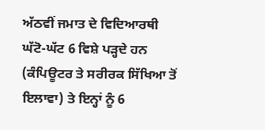ਅੱਠਵੀਂ ਜਮਾਤ ਦੇ ਵਿਦਿਆਰਥੀ ਘੱਟੋ-ਘੱਟ 6 ਵਿਸ਼ੇ ਪੜ੍ਹਦੇ ਹਨ (ਕੰਪਿਊਟਰ ਤੇ ਸਰੀਰਕ ਸਿੱਖਿਆ ਤੋਂ ਇਲਾਵਾ) ਤੇ ਇਨ੍ਹਾਂ ਨੂੰ 6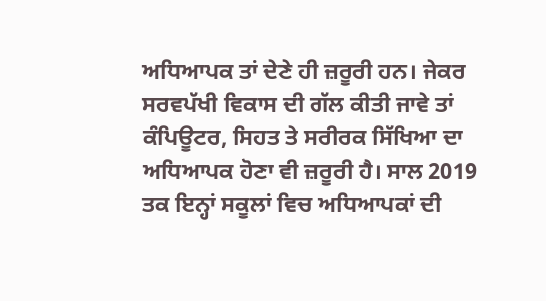ਅਧਿਆਪਕ ਤਾਂ ਦੇਣੇ ਹੀ ਜ਼ਰੂਰੀ ਹਨ। ਜੇਕਰ ਸਰਵਪੱਖੀ ਵਿਕਾਸ ਦੀ ਗੱਲ ਕੀਤੀ ਜਾਵੇ ਤਾਂ ਕੰਪਿਊਟਰ, ਸਿਹਤ ਤੇ ਸਰੀਰਕ ਸਿੱਖਿਆ ਦਾ ਅਧਿਆਪਕ ਹੋਣਾ ਵੀ ਜ਼ਰੂਰੀ ਹੈ। ਸਾਲ 2019 ਤਕ ਇਨ੍ਹਾਂ ਸਕੂਲਾਂ ਵਿਚ ਅਧਿਆਪਕਾਂ ਦੀ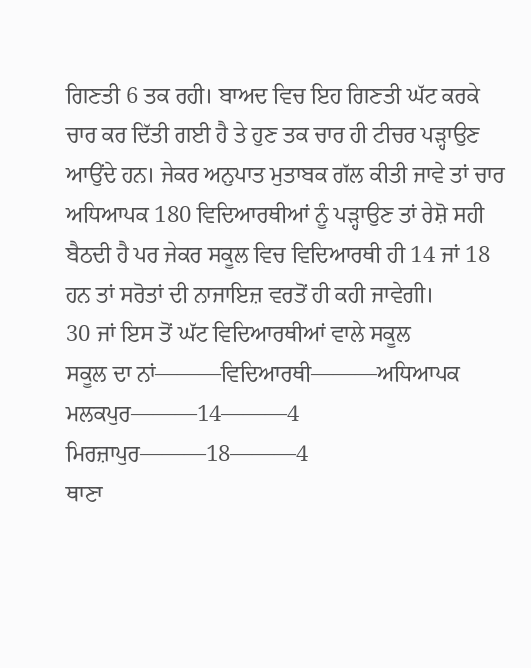ਗਿਣਤੀ 6 ਤਕ ਰਹੀ। ਬਾਅਦ ਵਿਚ ਇਹ ਗਿਣਤੀ ਘੱਟ ਕਰਕੇ ਚਾਰ ਕਰ ਦਿੱਤੀ ਗਈ ਹੈ ਤੇ ਹੁਣ ਤਕ ਚਾਰ ਹੀ ਟੀਚਰ ਪੜ੍ਹਾਉਣ ਆਉਂਦੇ ਹਨ। ਜੇਕਰ ਅਨੁਪਾਤ ਮੁਤਾਬਕ ਗੱਲ ਕੀਤੀ ਜਾਵੇ ਤਾਂ ਚਾਰ ਅਧਿਆਪਕ 180 ਵਿਦਿਆਰਥੀਆਂ ਨੂੰ ਪੜ੍ਹਾਉਣ ਤਾਂ ਰੇਸ਼ੋ ਸਹੀ ਬੈਠਦੀ ਹੈ ਪਰ ਜੇਕਰ ਸਕੂਲ ਵਿਚ ਵਿਦਿਆਰਥੀ ਹੀ 14 ਜਾਂ 18 ਹਨ ਤਾਂ ਸਰੋਤਾਂ ਦੀ ਨਾਜਾਇਜ਼ ਵਰਤੋਂ ਹੀ ਕਹੀ ਜਾਵੇਗੀ।
30 ਜਾਂ ਇਸ ਤੋਂ ਘੱਟ ਵਿਦਿਆਰਥੀਆਂ ਵਾਲੇ ਸਕੂਲ
ਸਕੂਲ ਦਾ ਨਾਂ———ਵਿਦਿਆਰਥੀ———ਅਧਿਆਪਕ
ਮਲਕਪੁਰ———14———4
ਮਿਰਜ਼ਾਪੁਰ———18———4
ਥਾਣਾ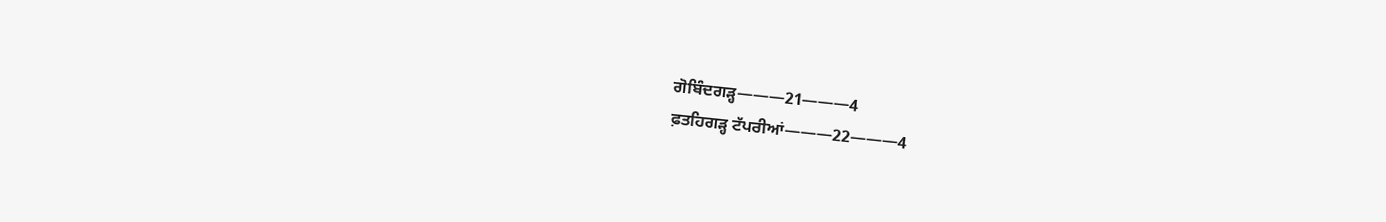ਗੋਬਿੰਦਗੜ੍ਹ———21———4
ਫ਼ਤਹਿਗੜ੍ਹ ਟੱਪਰੀਆਂ———22———4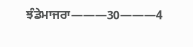ਝੰਡੇਮਾਜਰਾ———30———4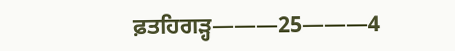ਫ਼ਤਹਿਗੜ੍ਹ———25———4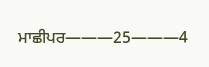ਮਾਛੀਪਰ———25———4